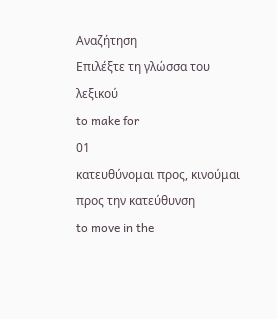Αναζήτηση
Επιλέξτε τη γλώσσα του λεξικού
to make for
01
κατευθύνομαι προς, κινούμαι προς την κατεύθυνση
to move in the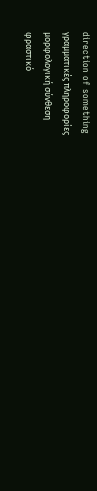direction of something
γραμματικές πληροφορίες
μορφολογική σύνθεση
φραστικό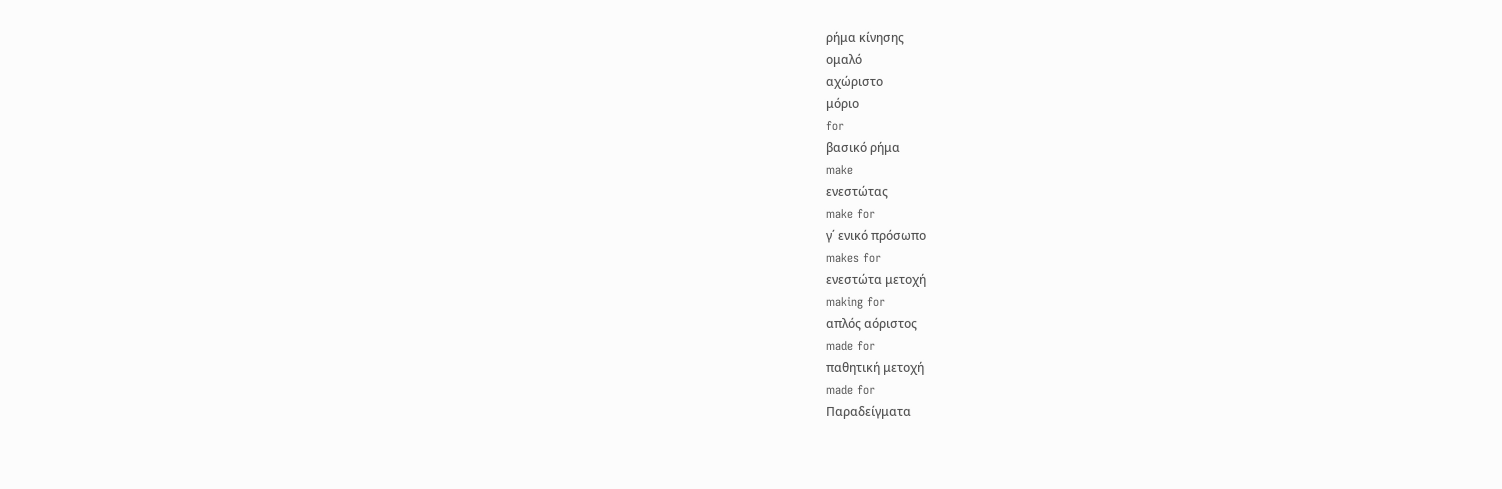ρήμα κίνησης
ομαλό
αχώριστο
μόριο
for
βασικό ρήμα
make
ενεστώτας
make for
γ΄ ενικό πρόσωπο
makes for
ενεστώτα μετοχή
making for
απλός αόριστος
made for
παθητική μετοχή
made for
Παραδείγματα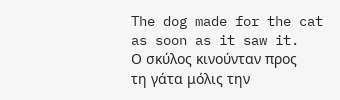The dog made for the cat as soon as it saw it.
Ο σκύλος κινούνταν προς τη γάτα μόλις την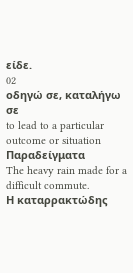είδε.
02
οδηγώ σε, καταλήγω σε
to lead to a particular outcome or situation
Παραδείγματα
The heavy rain made for a difficult commute.
Η καταρρακτώδης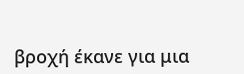βροχή έκανε για μια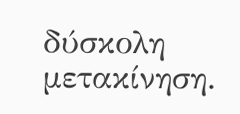δύσκολη μετακίνηση.